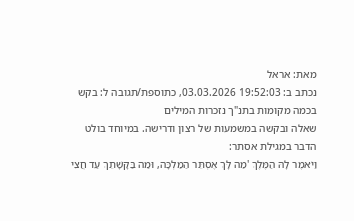מאת: אראל
נכתב ב: 19:52:03 03.03.2026, כתוספת/תגובה ל: בקש
בכמה מקומות בתנ"ך נזכרות המילים
שאלה ובקשה במשמעות של רצון ודרישה. במיוחד בולט הדבר במגילת אסתר:
וַיֹּאמֶר לָהּ הַמֶּלֶךְ 'מַה לָּךְ אֶסְתֵּר הַמַּלְכָּה, וּמַה בַּקָּשָׁתֵךְ עַד חֲצִי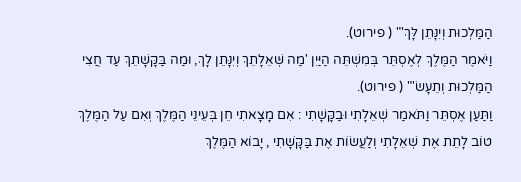הַמַּלְכוּת וְיִנָּתֵן לָּךְ'" ( פירוט).
וַיֹּאמֶר הַמֶּלֶךְ לְאֶסְתֵּר בְּמִשְׁתֵּה הַיַּיִן 'מַה שְּׁאֵלָתֵךְ וְיִנָּתֵן לָךְ, וּמַה בַּקָּשָׁתֵךְ עַד חֲצִי הַמַּלְכוּת וְתֵעָשׂ'" ( פירוט).
וַתַּעַן אֶסְתֵּר וַתֹּאמַר שְׁאֵלָתִי וּבַקָּשָׁתִי : אִם מָצָאתִי חֵן בְּעֵינֵי הַמֶּלֶךְ וְאִם עַל הַמֶּלֶךְ טוֹב לָתֵת אֶת שְׁאֵלָתִי וְלַעֲשׂוֹת אֶת בַּקָּשָׁתִי , יָבוֹא הַמֶּלֶךְ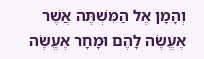וְהָמָן אֶל הַמִּשְׁתֶּה אֲשֶׁר אֶעֱשֶׂה לָהֶם וּמָחָר אֶעֱשֶׂה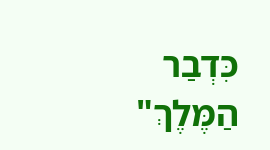כִּדְבַר הַמֶּלֶךְ"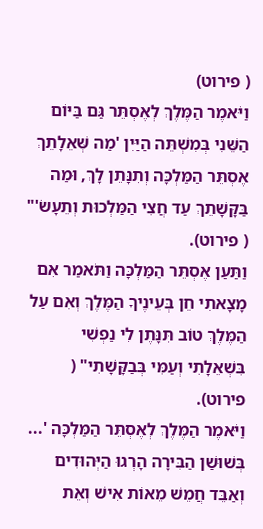( פירוט)
וַיֹּאמֶר הַמֶּלֶךְ לְאֶסְתֵּר גַּם בַּיּוֹם הַשֵּׁנִי בְּמִשְׁתֵּה הַיַּיִן 'מַה שְּׁאֵלָתֵךְ אֶסְתֵּר הַמַּלְכָּה וְתִנָּתֵן לָךְ, וּמַה בַּקָּשָׁתֵךְ עַד חֲצִי הַמַּלְכוּת וְתֵעָשׂ'" ( פירוט).
וַתַּעַן אֶסְתֵּר הַמַּלְכָּה וַתֹּאמַר אִם מָצָאתִי חֵן בְּעֵינֶיךָ הַמֶּלֶךְ וְאִם עַל הַמֶּלֶךְ טוֹב תִּנָּתֶן לִי נַפְשִׁי בִּשְׁאֵלָתִי וְעַמִּי בְּבַקָּשָׁתִי" ( פירוט).
וַיֹּאמֶר הַמֶּלֶךְ לְאֶסְתֵּר הַמַּלְכָּה '... בְּשׁוּשַׁן הַבִּירָה הָרְגוּ הַיְּהוּדִים וְאַבֵּד חֲמֵשׁ מֵאוֹת אִישׁ וְאֵת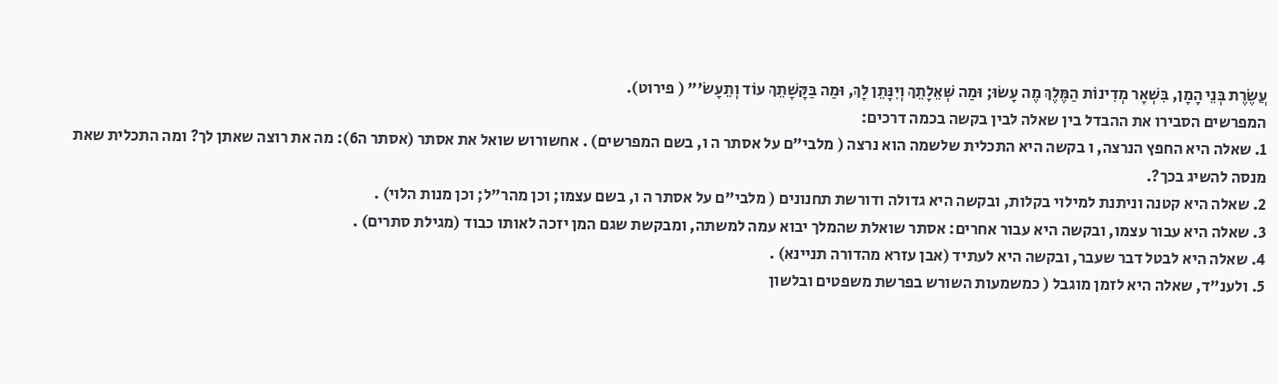עֲשֶׂרֶת בְּנֵי הָמָן, בִּשְׁאָר מְדִינוֹת הַמֶּלֶךְ מֶה עָשׂוּ; וּמַה שְּׁאֵלָתֵךְ וְיִנָּתֵן לָךְ, וּמַה בַּקָּשָׁתֵךְ עוֹד וְתֵעָשׂ'" ( פירוט).
המפרשים הסבירו את ההבדל בין שאלה לבין בקשה בכמה דרכים:
1. שאלה היא החפץ הנרצה, ו בקשה היא התכלית שלשמה הוא נרצה ( מלבי"ם על אסתר ה ו, בשם המפרשים) . אחשורוש שואל את אסתר (אסתר ה6): מה את רוצה שאתן לך? ומה התכלית שאת מנסה להשיג בכך?.
2. שאלה היא קטנה וניתנת למילוי בקלות, ובקשה היא גדולה ודורשת תחנונים ( מלבי"ם על אסתר ה ו, בשם עצמו; וכן מהר"ל; וכן מנות הלוי) .
3. שאלה היא עבור עצמו, ובקשה היא עבור אחרים: אסתר שואלת שהמלך יבוא עמה למשתה, ומבקשת שגם המן יזכה לאותו כבוד (מגילת סתרים) .
4. שאלה היא לבטל דבר שעבר, ובקשה היא לעתיד (אבן עזרא מהדורה תניינא) .
5. ולענ"ד, שאלה היא לזמן מוגבל ( כמשמעות השורש בפרשת משפטים ובלשון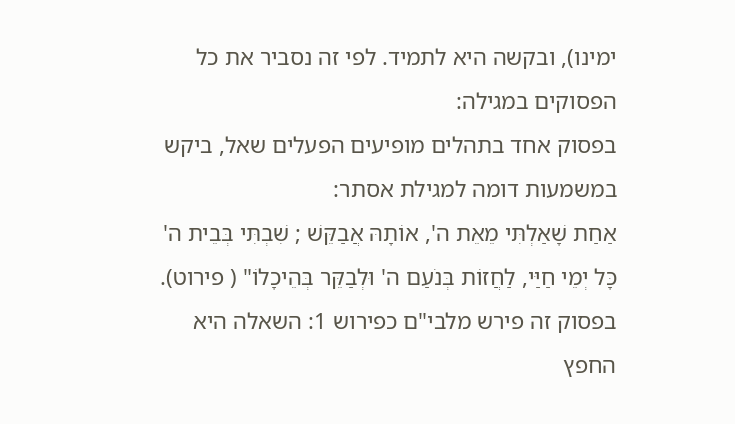ימינו), ובקשה היא לתמיד. לפי זה נסביר את כל הפסוקים במגילה:
בפסוק אחד בתהלים מופיעים הפעלים שאל, ביקש במשמעות דומה למגילת אסתר:
אַחַת שָׁאַלְתִּי מֵאֵת ה', אוֹתָהּ אֲבַקֵּשׁ ; שִׁבְתִּי בְּבֵית ה' כָּל יְמֵי חַיַּי, לַחֲזוֹת בְּנֹעַם ה' וּלְבַקֵּר בְּהֵיכָלוֹ" ( פירוט). בפסוק זה פירש מלבי"ם כפירוש 1: השאלה היא החפץ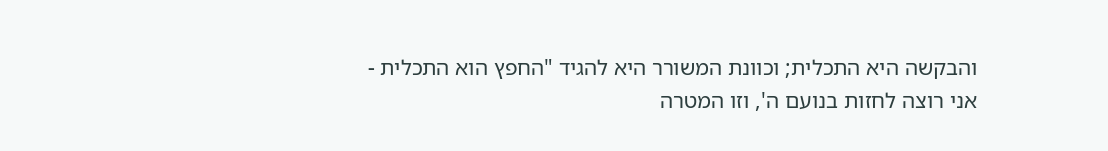והבקשה היא התכלית; וכוונת המשורר היא להגיד "החפץ הוא התכלית - אני רוצה לחזות בנועם ה', וזו המטרה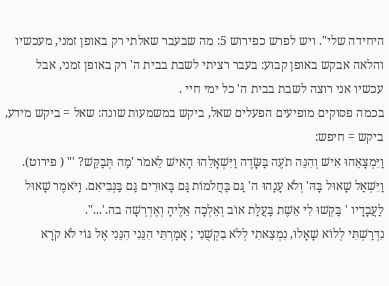היחידה שלי". ויש לפרש כפירוש 5: מה שבעבר שאלתי רק באופן זמני, מעכשיו והלאה אבקש באופן קבוע: בעבר רציתי לשבת בבית ה' רק באופן זמני, אבל עכשיו אני רוצה לשבת בבית ה' כל ימי חיי .
בכמה פסוקים מופיעים הפעלים שאל, ביקש במשמעות שונה: שאל = ביקש מידע, ביקש = חיפש:
וַיִּמְצָאֵהוּ אִישׁ וְהִנֵּה תֹעֶה בַּשָּׂדֶה וַיִּשְׁאָלֵהוּ הָאִישׁ לֵאמֹר 'מַה תְּבַקֵּשׁ? '" ( פירוט).
וַיִּשְׁאַל שָׁאוּל בָּהּ' וְלֹא עָנָהוּ ה' גַּם בַּחֲלֹמוֹת גַּם בָּאוּרִים גַּם בַּנְּבִיאִם. וַיֹּאמֶר שָׁאוּל לַעֲבָדָיו ' בַּקְּשׁוּ לִי אֵשֶׁת בַּעֲלַת אוֹב וְאֵלְכָה אֵלֶיהָ וְאֶדְרְשָׁה בה.'...".
נִדְרַשְׁתִּי לְלוֹא שָׁאָלוּ, נִמְצֵאתִי לְלֹא בִקְשֻׁנִי ; אָמַרְתִּי הִנֵּנִי הִנֵּנִי אֶל גּוֹי לֹא קֹרָא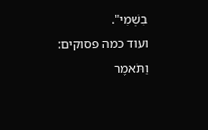בִשְׁמִי".
ועוד כמה פסוקים:
וַתֹּאמֶר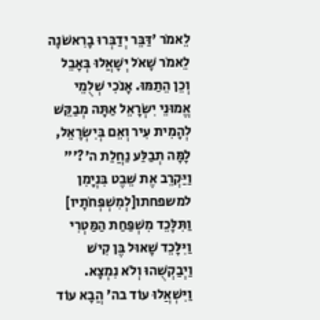לֵאמֹר 'דַּבֵּר יְדַבְּרוּ בָרִאשֹׁנָה לֵאמֹר שָׁאֹל יְשָׁאֲלוּ בְּאָבֵל וְכֵן הֵתַמּוּ. אָנֹכִי שְׁלֻמֵי אֱמוּנֵי יִשְׂרָאֵל אַתָּה מְבַקֵּשׁ לְהָמִית עִיר וְאֵם בְּיִשְׂרָאֵל, לָמָּה תְבַלַּע נַחֲלַת ה'?'"
וַיַּקְרֵב אֶת שֵׁבֶט בִּנְיָמִן למשפחתו[לְמִשְׁפְּחֹתָיו] וַתִּלָּכֵד מִשְׁפַּחַת הַמַּטְרִי וַיִּלָּכֵד שָׁאוּל בֶּן קִישׁ וַיְבַקְשֻׁהוּ וְלֹא נִמְצָא. וַיִּשְׁאֲלוּ עוֹד בה' הֲבָא עוֹד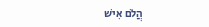הֲלֹם אִישׁ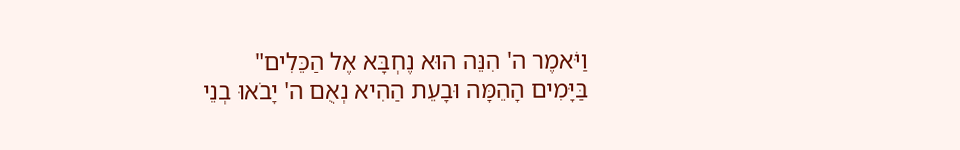וַיֹּאמֶר ה' הִנֵּה הוּא נֶחְבָּא אֶל הַכֵּלִים"
בַּיָּמִים הָהֵמָּה וּבָעֵת הַהִיא נְאֻם ה' יָבֹאוּ בְנֵי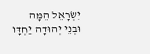יִשְׂרָאֵל הֵמָּה וּבְנֵי יְהוּדָה יַחְדָּו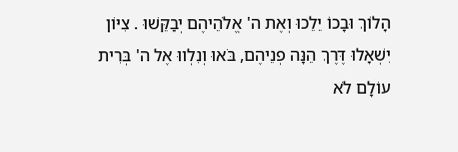הָלוֹךְ וּבָכוֹ יֵלֵכוּ וְאֶת ה' אֱלֹהֵיהֶם יְבַקֵּשׁוּ . צִיּוֹן יִשְׁאָלוּ דֶּרֶךְ הֵנָּה פְנֵיהֶם, בֹּאוּ וְנִלְווּ אֶל ה' בְּרִית עוֹלָם לֹא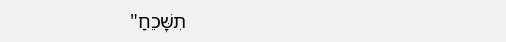תִשָּׁכֵחַ"